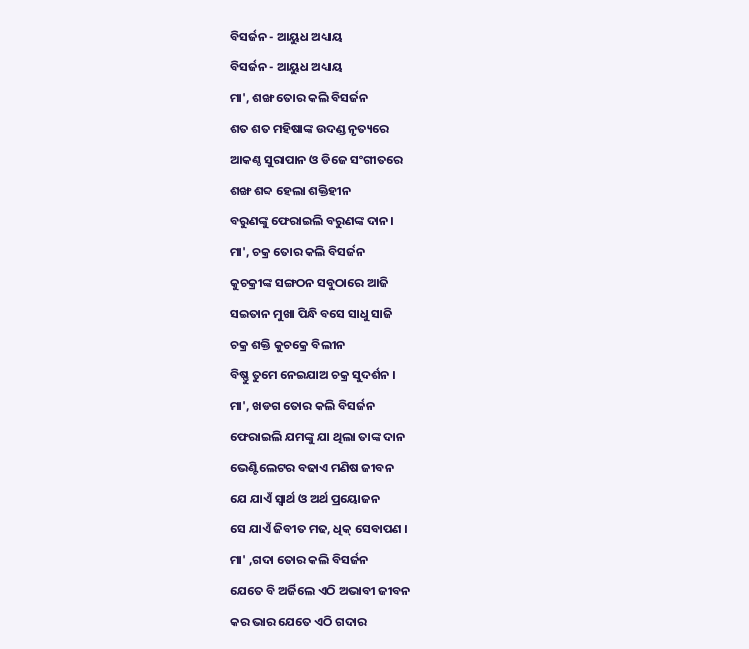ବିସର୍ଜନ - ଆୟୁଧ ଅଧ୍ୟାୟ
ବିସର୍ଜନ - ଆୟୁଧ ଅଧ୍ୟାୟ
ମା', ଶଙ୍ଖ ତୋର କଲି ବିସର୍ଜନ
ଶତ ଶତ ମହିଷାଙ୍କ ଉଦଣ୍ଡ ନୃତ୍ୟରେ
ଆକଣ୍ଠ ସୁରାପାନ ଓ ଡିଜେ ସଂଗୀତରେ
ଶଙ୍ଖ ଶବ୍ଦ ହେଲା ଶକ୍ତିହୀନ
ବରୁଣଙ୍କୁ ଫେରାଇଲି ବରୁଣଙ୍କ ଦାନ।
ମା', ଚକ୍ର ତୋର କଲି ବିସର୍ଜନ
କୁଚକ୍ରୀଙ୍କ ସଙ୍ଗଠନ ସବୁଠାରେ ଆଜି
ସଇତାନ ମୁଖା ପିନ୍ଧି ବସେ ସାଧୁ ସାଜି
ଚକ୍ର ଶକ୍ତି କୁଚକ୍ରେ ବିଲୀନ
ବିଷ୍ଣୁ ତୁମେ ନେଇଯାଅ ଚକ୍ର ସୁଦର୍ଶନ ।
ମା', ଖଡଗ ତୋର କଲି ବିସର୍ଜନ
ଫେରାଇଲି ଯମଙ୍କୁ ଯା ଥିଲା ତାଙ୍କ ଦାନ
ଭେଣ୍ଟିଲେଟର ବଢାଏ ମଣିଷ ଜୀବନ
ଯେ ଯାଏଁ ସ୍ୱାର୍ଥ ଓ ଅର୍ଥ ପ୍ରୟୋଜନ
ସେ ଯାଏଁ ଜିବୀତ ମଢ, ଧିକ୍ ସେବାପଣ ।
ମା' ,ଗଦା ତୋର କଲି ବିସର୍ଜନ
ଯେତେ ବି ଅର୍ଜିଲେ ଏଠି ଅଭାବୀ ଜୀବନ
କର ଭାର ଯେତେ ଏଠି ଗଦାର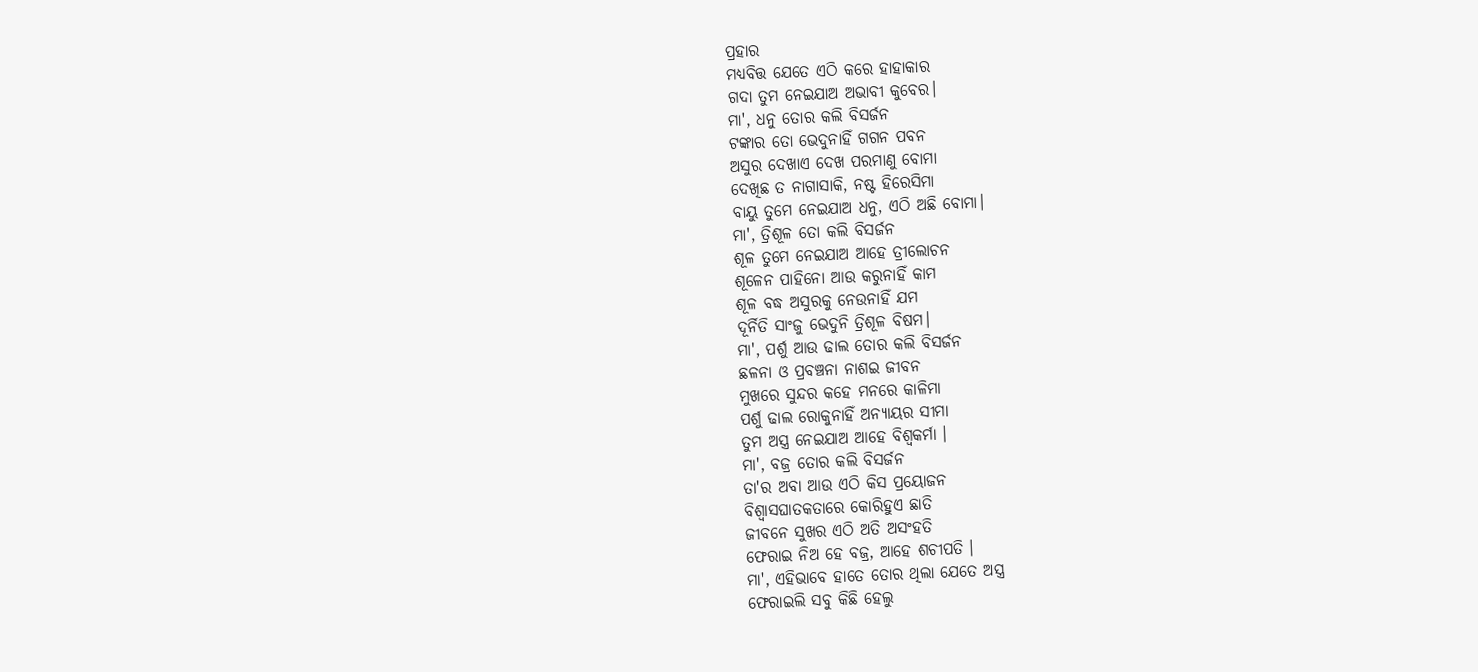ପ୍ରହାର
ମଧ୍ୟବିତ୍ତ ଯେତେ ଏଠି କରେ ହାହାକାର
ଗଦା ତୁମ ନେଇଯାଅ ଅଭାବୀ କୁବେର।
ମା', ଧନୁ ତୋର କଲି ବିସର୍ଜନ
ଟଙ୍କାର ତୋ ଭେଦୁନାହିଁ ଗଗନ ପବନ
ଅସୁର ଦେଖାଏ ଦେଖ ପରମାଣୁ ବୋମା
ଦେଖିଛ ତ ନାଗାସାକି, ନଷ୍ଟ ହିରେସିମା
ବାୟୁ ତୁମେ ନେଇଯାଅ ଧନୁ, ଏଠି ଅଛି ବୋମା।
ମା', ତ୍ରିଶୂଳ ତୋ କଲି ବିସର୍ଜନ
ଶୂଳ ତୁମେ ନେଇଯାଅ ଆହେ ତ୍ରୀଲୋଚନ
ଶୂଳେନ ପାହିନୋ ଆଉ କରୁନାହିଁ କାମ
ଶୂଳ ବଦ୍ଧ ଅସୁରକୁ ନେଉନାହିଁ ଯମ
ଦୂର୍ନିତି ସାଂଜୁ ଭେଦୁନି ତ୍ରିଶୂଳ ବିଷମ।
ମା', ପର୍ଶୁ ଆଉ ଢାଲ ତୋର କଲି ବିସର୍ଜନ
ଛଳନା ଓ ପ୍ରବଞ୍ଚନା ନାଶଇ ଜୀବନ
ମୁଖରେ ସୁନ୍ଦର କହେ ମନରେ କାଳିମା
ପର୍ଶୁ ଢାଲ ରୋକୁନାହିଁ ଅନ୍ୟାୟର ସୀମା
ତୁମ ଅସ୍ତ୍ର ନେଇଯାଅ ଆହେ ବିଶ୍ବକର୍ମା ।
ମା', ବଜ୍ର ତୋର କଲି ବିସର୍ଜନ
ତା'ର ଅବା ଆଉ ଏଠି କିସ ପ୍ରୟୋଜନ
ବିଶ୍ବାସଘାତକତାରେ କୋରିହୁଏ ଛାତି
ଜୀବନେ ସୁଖର ଏଠି ଅତି ଅସଂହତି
ଫେରାଇ ନିଅ ହେ ବଜ୍ର, ଆହେ ଶଚୀପତି ।
ମା', ଏହିଭାବେ ହାତେ ତୋର ଥିଲା ଯେତେ ଅସ୍ତ୍ର
ଫେରାଇଲି ସବୁ କିଛି ହେଲୁ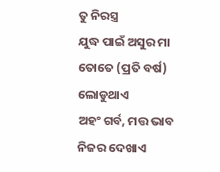ତୁ ନିରସ୍ତ୍ର
ଯୁଦ୍ଧ ପାଇଁ ଅସୁର ମା ତୋତେ (ପ୍ରତି ବର୍ଷ) ଲୋଡୁଥାଏ
ଅହଂ ଗର୍ବ, ମତ୍ତ ଭାବ ନିଜର ଦେଖାଏ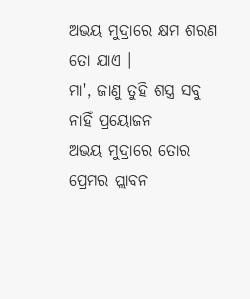ଅଭୟ ମୁଦ୍ରାରେ କ୍ଷମ ଶରଣ ତୋ ଯାଏ ।
ମା', ଜାଣୁ ତୁହି ଶସ୍ତ୍ର ସବୁ ନାହିଁ ପ୍ରୟୋଜନ
ଅଭୟ ମୁଦ୍ରାରେ ତୋର ପ୍ରେମର ପ୍ଲାବନ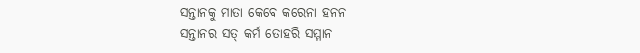ସନ୍ତାନକୁ ମାତା କେବେ କରେନା ହନନ
ସନ୍ତାନର ସତ୍ କର୍ମ ତୋହରି ସମ୍ମାନ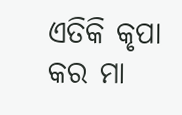ଏତିକି କୃପା କର ମା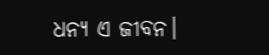ଧନ୍ୟ ଏ ଜୀବନ।